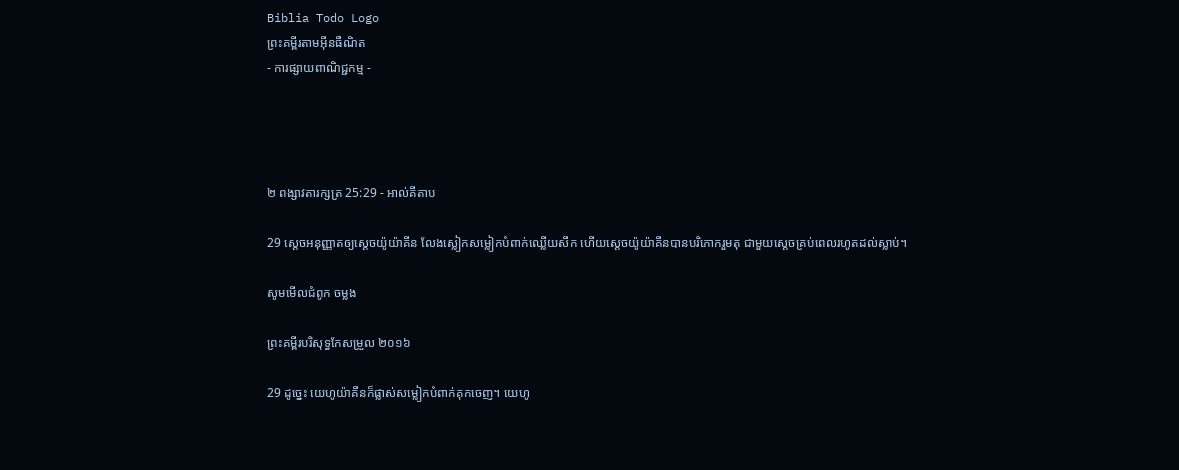Biblia Todo Logo
ព្រះគម្ពីរតាមអ៊ីនធឺណិត
- ការផ្សាយពាណិជ្ជកម្ម -




២ ពង្សាវ‌តារ‌ក្សត្រ 25:29 - អាល់គីតាប

29 ស្តេចអនុញ្ញាតឲ្យស្តេចយ៉ូយ៉ាគីន លែងស្លៀកសម្លៀក‌បំពាក់ឈ្លើយសឹក ហើយស្តេចយ៉ូយ៉ាគីនបានបរិភោករួមតុ ជាមួយស្តេចគ្រប់ពេលរហូតដល់ស្លាប់។

សូមមើលជំពូក ចម្លង

ព្រះគម្ពីរបរិសុទ្ធកែសម្រួល ២០១៦

29 ដូច្នេះ យេហូយ៉ាគីនក៏ផ្លាស់សម្លៀកបំពាក់គុកចេញ។ យេហូ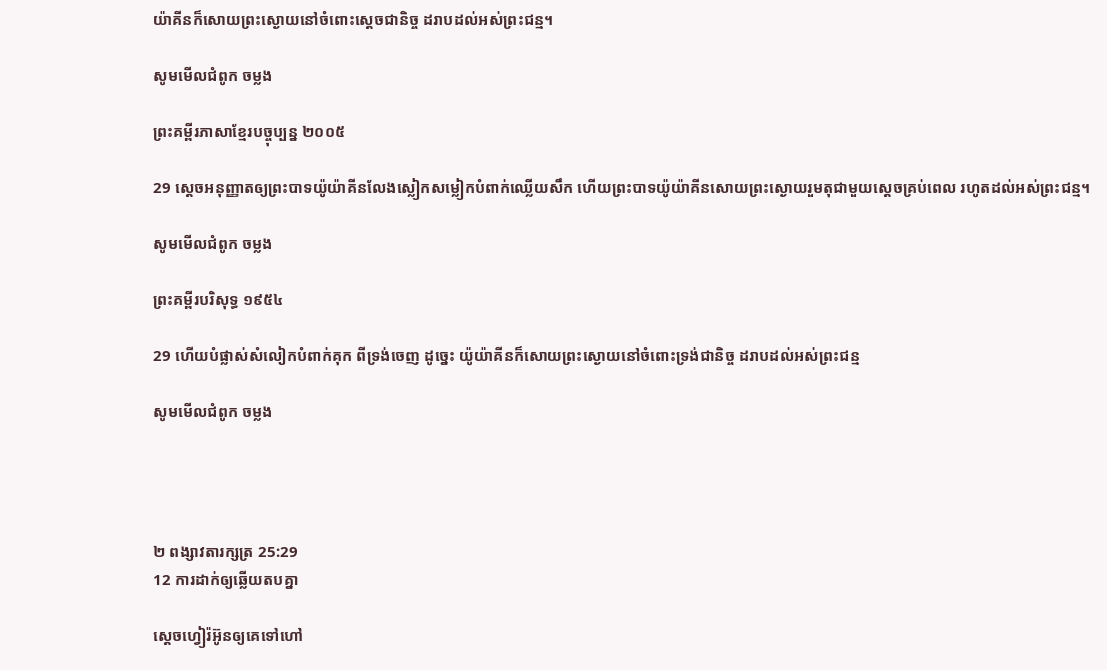យ៉ា‌គីនក៏សោយព្រះ‌ស្ងោយនៅចំពោះស្ដេចជា‌និច្ច ដរាបដល់អស់ព្រះ‌ជន្ម។

សូមមើលជំពូក ចម្លង

ព្រះគម្ពីរភាសាខ្មែរបច្ចុប្បន្ន ២០០៥

29 ស្ដេចអនុញ្ញាតឲ្យព្រះ‌បាទយ៉ូយ៉ា‌គីនលែងស្លៀកសម្លៀក‌បំពាក់ឈ្លើយសឹក ហើយព្រះ‌បាទយ៉ូយ៉ា‌គីនសោយព្រះស្ងោយរួមតុជាមួយស្ដេចគ្រប់ពេល រហូតដល់អស់ព្រះ‌ជន្ម។

សូមមើលជំពូក ចម្លង

ព្រះគម្ពីរបរិសុទ្ធ ១៩៥៤

29 ហើយបំផ្លាស់សំលៀក‌បំពាក់គុក ពីទ្រង់ចេញ ដូច្នេះ យ៉ូយ៉ា‌គីនក៏សោយព្រះ‌ស្ងោយនៅចំពោះទ្រង់ជានិច្ច ដរាបដល់អស់ព្រះ‌ជន្ម

សូមមើលជំពូក ចម្លង




២ ពង្សាវ‌តារ‌ក្សត្រ 25:29
12 ការដាក់ឲ្យឆ្លើយតបគ្នា

ស្តេចហ្វៀរ៉អ៊ូនឲ្យគេទៅហៅ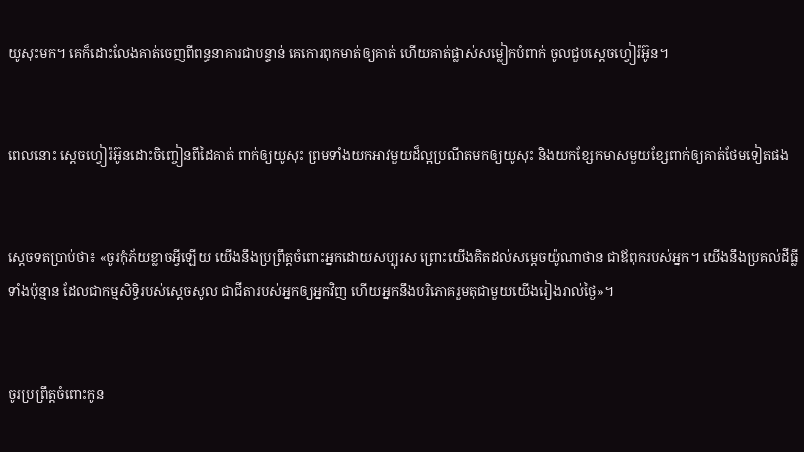យូសុះមក។ គេក៏ដោះលែងគាត់ចេញពីពន្ធនាគារជាបន្ទាន់ គេកោរពុកមាត់ឲ្យគាត់ ហើយគាត់ផ្លាស់សម្លៀកបំពាក់ ចូលជួបស្តេចហ្វៀរ៉អ៊ូន។


ពេលនោះ ស្តេចហ្វៀរ៉អ៊ូនដោះចិញ្ចៀនពីដៃគាត់ ពាក់ឲ្យយូសុះ ព្រមទាំងយកអាវមួយដ៏ល្អប្រណីតមកឲ្យយូសុះ និងយកខ្សែកមាសមួយខ្សែពាក់ឲ្យគាត់ថែមទៀតផង


ស្តេចទតប្រាប់ថា៖ «ចូរកុំភ័យខ្លាចអ្វីឡើយ យើងនឹងប្រព្រឹត្តចំពោះអ្នកដោយសប្បុរស ព្រោះយើងគិតដល់សម្តេចយ៉ូណា‌ថាន ជាឪពុករបស់អ្នក។ យើងនឹងប្រគល់ដីធ្លីទាំងប៉ុន្មាន ដែលជាកម្ម‌សិទ្ធិរបស់ស្តេចសូល ជាជីតារបស់អ្នកឲ្យអ្នកវិញ ហើយអ្នកនឹងបរិភោគរួមតុជាមួយយើងរៀងរាល់ថ្ងៃ»។


ចូរប្រព្រឹត្តចំពោះកូន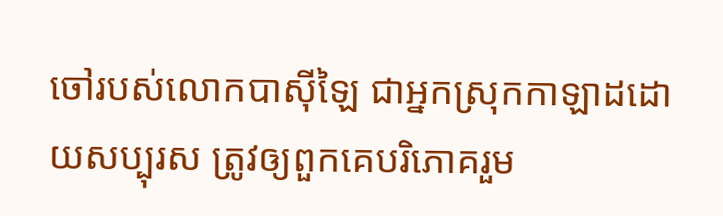ចៅរបស់លោកបាស៊ី‌ឡៃ ជាអ្នកស្រុកកាឡាដដោយសប្បុរស ត្រូវឲ្យពួកគេបរិភោគរួម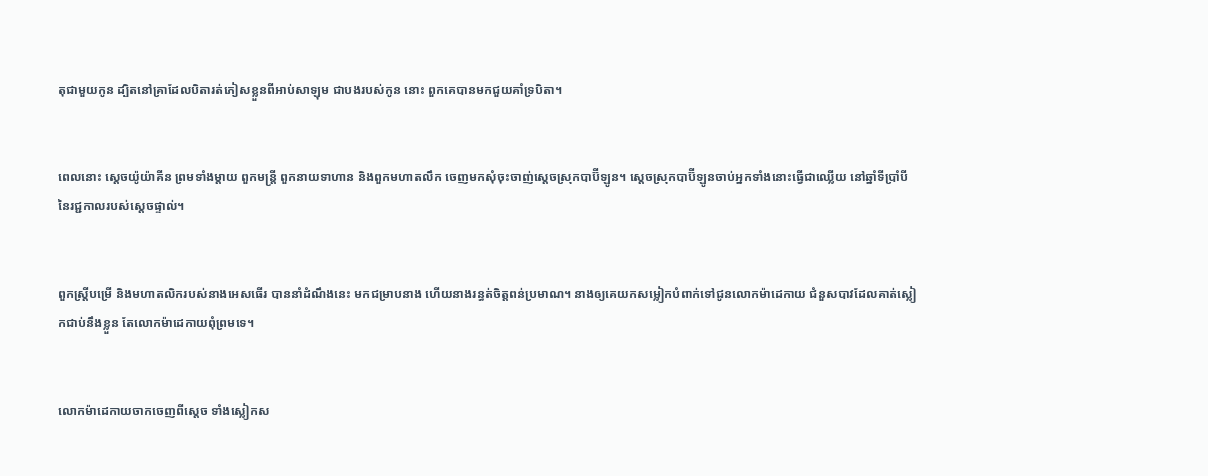តុជាមួយកូន ដ្បិតនៅគ្រាដែលបិតារត់ភៀសខ្លួនពីអាប់‌សា‌ឡុម ជាបងរបស់កូន នោះ ពួកគេបានមកជួយគាំទ្របិតា។


ពេលនោះ ស្តេចយ៉ូ‌យ៉ា‌គីន ព្រមទាំងម្តាយ ពួកមន្ត្រី ពួកនាយទាហាន និងពួកមហា‌តលឹក ចេញមកសុំចុះចាញ់ស្តេចស្រុកបាប៊ី‌ឡូន។ ស្តេចស្រុកបាប៊ី‌ឡូនចាប់អ្នកទាំងនោះធ្វើជាឈ្លើយ នៅឆ្នាំទីប្រាំបីនៃរជ្ជកាលរបស់ស្តេចផ្ទាល់។


ពួកស្ត្រីបម្រើ និងមហា‌តលិករបស់នាងអេសធើរ បាននាំដំណឹងនេះ មកជម្រាបនាង ហើយនាងរន្ធត់ចិត្តពន់ប្រមាណ។ នាងឲ្យគេយកសម្លៀក‌បំពាក់ទៅជូនលោកម៉ាដេ‌កាយ ជំនួសបាវដែលគាត់ស្លៀកជាប់នឹងខ្លួន តែលោកម៉ាដេ‌កាយពុំព្រមទេ។


លោកម៉ាដេ‌កាយចាកចេញពីស្តេច ទាំងស្លៀកស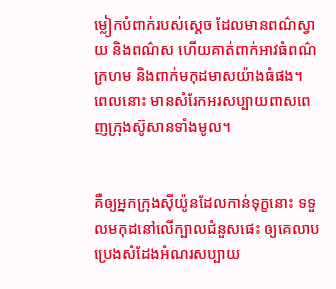ម្លៀក‌បំពាក់របស់ស្ដេច ដែលមានពណ៌ស្វាយ និងពណ៌ស ហើយគាត់ពាក់អាវធំពណ៌ក្រហម និងពាក់មកុដមាសយ៉ាងធំផង។ ពេលនោះ មានសំរែកអរសប្បាយពាស‌ពេញក្រុងស៊ូសានទាំងមូល។


គឺឲ្យអ្នកក្រុងស៊ីយ៉ូនដែលកាន់ទុក្ខនោះ ទទួលមកុដនៅលើក្បាលជំនួសផេះ ឲ្យគេលាបប្រេងសំដែងអំណរសប្បាយ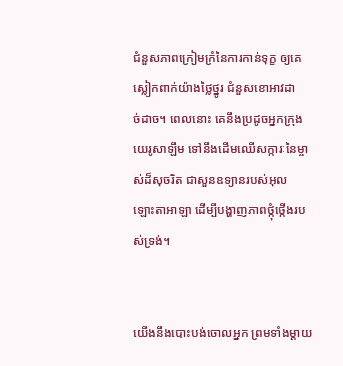ជំនួសភាពក្រៀម‌ក្រំនៃការកាន់ទុក្ខ ឲ្យគេស្លៀកពាក់យ៉ាងថ្លៃ‌ថ្នូរ ជំនួសខោ‌អាវដាច់‌ដាច។ ពេលនោះ គេនឹងប្រដូចអ្នកក្រុងយេរូ‌សាឡឹម ទៅនឹងដើមឈើសក្ការៈនៃម្ចាស់ដ៏សុចរិត ជាសួនឧទ្យានរបស់អុលឡោះ‌តាអាឡា ដើម្បីបង្ហាញភាពថ្កុំ‌ថ្កើងរបស់ទ្រង់។


យើងនឹងបោះបង់ចោលអ្នក ព្រមទាំងម្ដាយ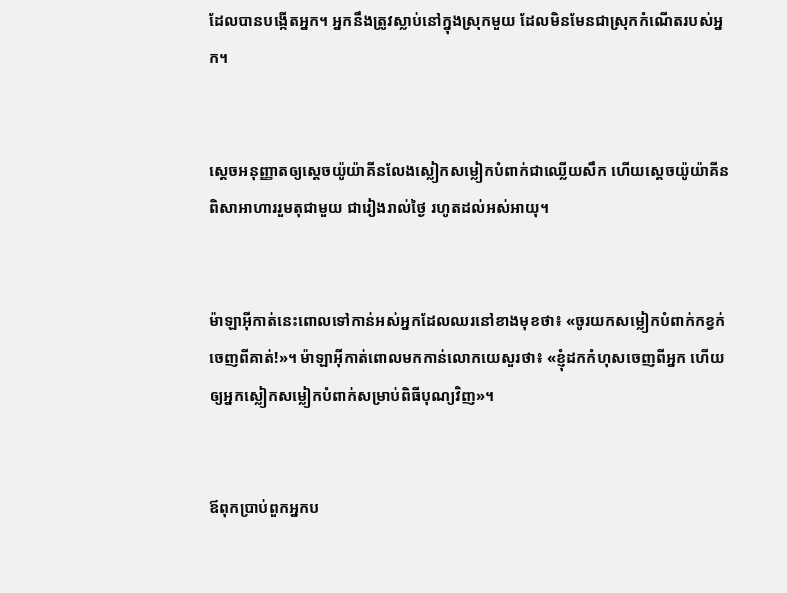ដែលបានបង្កើតអ្នក។ អ្នកនឹងត្រូវស្លាប់នៅក្នុងស្រុកមួយ ដែលមិនមែនជាស្រុកកំណើតរបស់អ្នក។


ស្ដេចអនុញ្ញាតឲ្យស្តេចយ៉ូយ៉ា‌គីនលែងស្លៀកសម្លៀក‌បំពាក់ជាឈ្លើយសឹក ហើយស្តេចយ៉ូយ៉ា‌គីនពិសាអាហាររួមតុជាមួយ ជារៀងរាល់ថ្ងៃ រហូតដល់អស់អាយុ។


ម៉ាឡា‌អ៊ីកាត់នេះពោលទៅកាន់អស់អ្នកដែលឈរនៅខាងមុខថា៖ «ចូរយកសម្លៀក‌បំពាក់កខ្វក់ចេញពីគាត់!»។ ម៉ាឡា‌អ៊ីកាត់ពោលមកកាន់លោកយេសួរថា៖ «ខ្ញុំដកកំហុសចេញពីអ្នក ហើយឲ្យអ្នកស្លៀកសម្លៀក‌បំពាក់សម្រាប់ពិធីបុណ្យវិញ»។


ឪពុកប្រាប់ពួកអ្នកប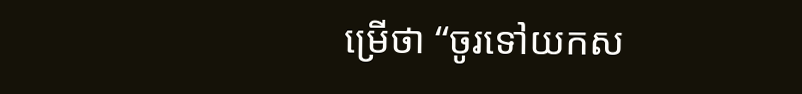ម្រើថា “ចូរទៅយកស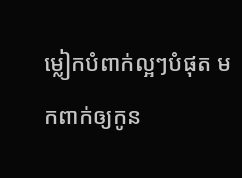ម្លៀក‌បំពាក់ល្អៗបំផុត មកពាក់ឲ្យកូន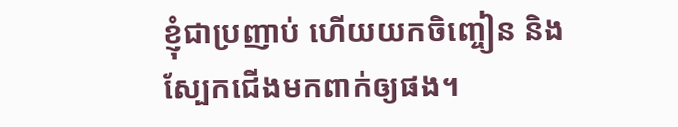ខ្ញុំជាប្រញាប់ ហើយយកចិញ្ចៀន និងស្បែកជើងមកពាក់ឲ្យផង។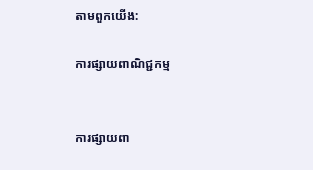តាមពួកយើង:

ការផ្សាយពាណិជ្ជកម្ម


ការផ្សាយពា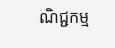ណិជ្ជកម្ម